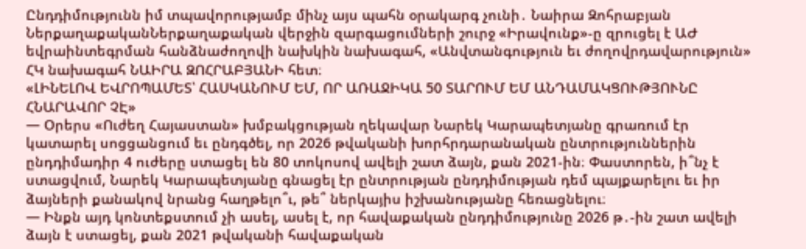Ընդդիմությունն իմ տպավորությամբ մինչ այս պահն օրակարգ չունի․ Նաիրա Զոհրաբյան
ՆերքաղաքականՆերքաղաքական վերջին զարգացումների շուրջ «Իրավունք»-ը զրուցել է ԱԺ եվրաինտեգրման հանձնաժողովի նախկին նախագահ, «Անվտանգություն եւ ժողովրդավարություն» ՀԿ նախագահ ՆԱԻՐԱ ԶՈՀՐԱԲՅԱՆԻ հետ։
«ԼԻՆԵԼՈՎ ԵՎՐՈՊԱՄԵՏ՝ ՀԱՍԿԱՆՈՒՄ ԵՄ, ՈՐ ԱՌԱՋԻԿԱ 50 ՏԱՐՈՒՄ ԵՄ ԱՆԴԱՄԱԿՑՈՒԹՅՈՒՆԸ ՀՆԱՐԱՎՈՐ ՉԷ»
— Օրերս «Ուժեղ Հայաստան» խմբակցության ղեկավար Նարեկ Կարապետյանը գրառում էր կատարել սոցցանցում եւ ընդգծել, որ 2026 թվականի խորհրդարանական ընտրություններին ընդդիմադիր 4 ուժերը ստացել են 80 տոկոսով ավելի շատ ձայն, քան 2021-ին։ Փաստորեն, ի՞նչ է ստացվում, Նարեկ Կարապետյանը գնացել էր ընտրության ընդդիմության դեմ պայքարելու եւ իր ձայների քանակով նրանց հաղթելո՞ւ, թե՞ ներկայիս իշխանությանը հեռացնելու։
— Ինքն այդ կոնտեքստում չի ասել, ասել է, որ հավաքական ընդդիմությունը 2026 թ․-ին շատ ավելի ձայն է ստացել, քան 2021 թվականի հավաքական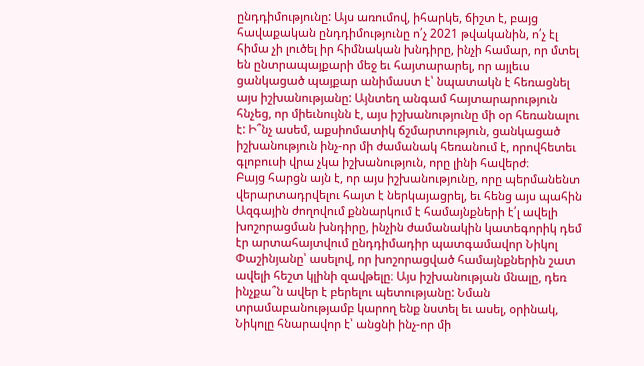ընդդիմությունը: Այս առումով, իհարկե, ճիշտ է, բայց հավաքական ընդդիմությունը ո՛չ 2021 թվականին, ո՛չ էլ հիմա չի լուծել իր հիմնական խնդիրը, ինչի համար, որ մտել են ընտրապայքարի մեջ եւ հայտարարել, որ այլեւս ցանկացած պայքար անիմաստ է՝ նպատակն է հեռացնել այս իշխանությանը: Այնտեղ անգամ հայտարարություն հնչեց, որ միեւնույնն է, այս իշխանությունը մի օր հեռանալու է: Ի՞նչ ասեմ, աքսիոմատիկ ճշմարտություն, ցանկացած իշխանություն ինչ-որ մի ժամանակ հեռանում է, որովհետեւ գլոբուսի վրա չկա իշխանություն, որը լինի հավերժ։
Բայց հարցն այն է, որ այս իշխանությունը, որը պերմանենտ վերարտադրվելու հայտ է ներկայացրել, եւ հենց այս պահին Ազգային ժողովում քննարկում է համայնքների է՛լ ավելի խոշորացման խնդիրը, ինչին ժամանակին կատեգորիկ դեմ էր արտահայտվում ընդդիմադիր պատգամավոր Նիկոլ Փաշինյանը՝ ասելով, որ խոշորացված համայնքներին շատ ավելի հեշտ կլինի զավթելը։ Այս իշխանության մնալը, դեռ ինչքա՞ն ավեր է բերելու պետությանը: Նման տրամաբանությամբ կարող ենք նստել եւ ասել, օրինակ, Նիկոլը հնարավոր է՝ անցնի ինչ-որ մի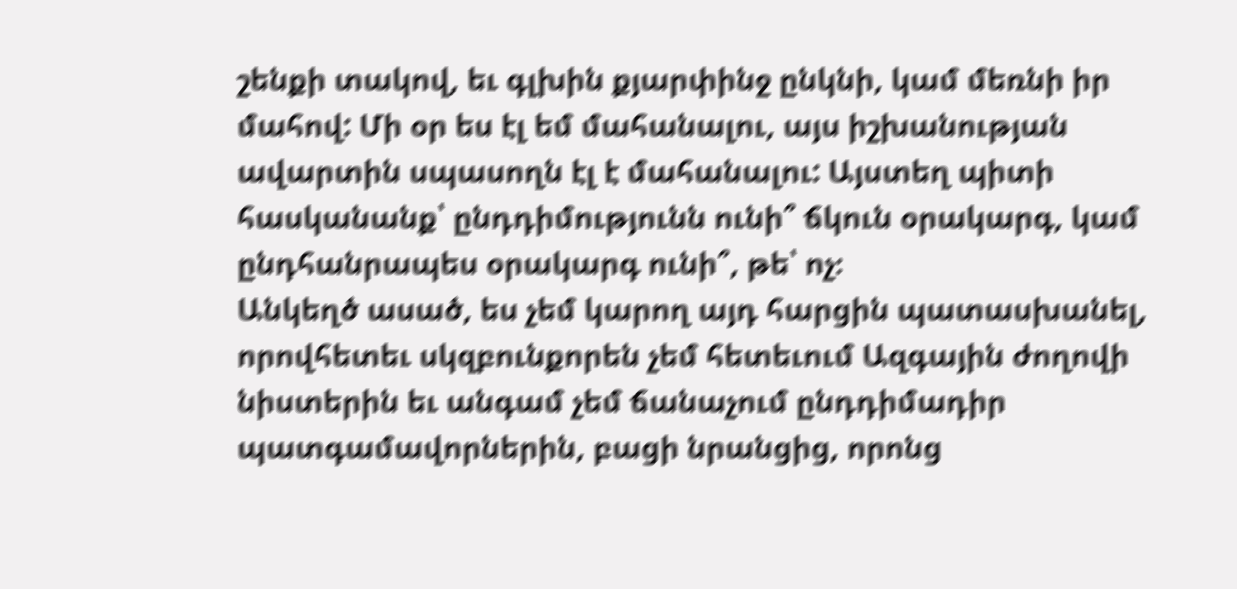շենքի տակով, եւ գլխին քյարփինջ ընկնի, կամ մեռնի իր մահով: Մի օր ես էլ եմ մահանալու, այս իշխանության ավարտին սպասողն էլ է մահանալու: Այստեղ պիտի հասկանանք՝ ընդդիմությունն ունի՞ ճկուն օրակարգ, կամ ընդհանրապես օրակարգ ունի՞, թե՝ ոչ։
Անկեղծ ասած, ես չեմ կարող այդ հարցին պատասխանել, որովհետեւ սկզբունքորեն չեմ հետեւում Ազգային ժողովի նիստերին եւ անգամ չեմ ճանաչում ընդդիմադիր պատգամավորներին, բացի նրանցից, որոնց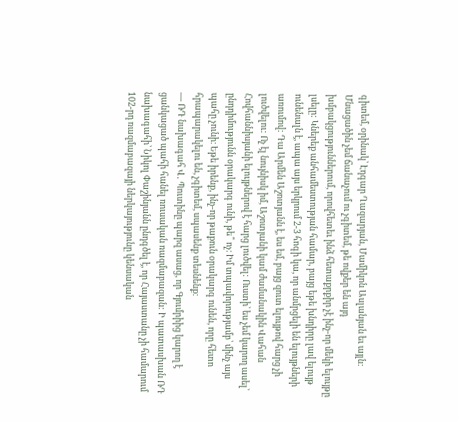գիտեմ, օրինակ՝ Էդգար Ղազարյան, Մամիկոն Ասլանյան եւ այլն: Մնացածին չեմ ճանաչում ու չգիտեմ, թե ովքեր են այդ խմբակցություններում, որովհետեւ ինձ հետաքրքիր չէ ինչ-որ մեկի ելույթը լսելը: Կներեք անհամեստության համար, բայց եթե խնդիրը լավ ելույթ ունենալն է, ապա այս երկրում 2-3 հոգի կա, որ անմրցելի են ելույթների առումով: Դա Արմեն Աշոտյանն է, ես եմ, բայց զուտ ելույթով հարց չի լուծվելու: Ոչ էլ նույնիսկ իմ, Աշոտյանի կամ ժամանակին Վահան Հովհաննիսյանի ելույթներով է հարց լուծվել: Ուստի՝ ես չեմ կարող ասել՝ ընդդիմությունն օրակարգ ունի, թե՞ ոչ։ Իմ տպավորությամբ՝ մինչ այս պահը չունի։ Եթե իրենք, ինչ-որ թաքուն օրակարգ ունեն, որը հետո հրապարակելու են, չգիտեմ, սպասենք տեսնենք։
— ՌԴ նախագահ Վ․ Պուտինը պարզ ասաց, որ Գյումրիից կարող է ցանկացած պահի հանել ռուսական ռազմաբազան: Ի պատասխան ՌԴ նախագահի՝ Նիկոլ Փաշինյանն ընդգծել է, որ Հայաստանը չի համարում 102-րդ ռազմաբազայի ներկայությունը կենսական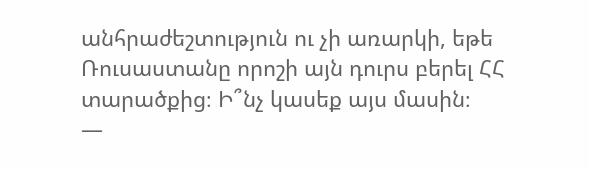անհրաժեշտություն ու չի առարկի, եթե Ռուսաստանը որոշի այն դուրս բերել ՀՀ տարածքից։ Ի՞նչ կասեք այս մասին։
—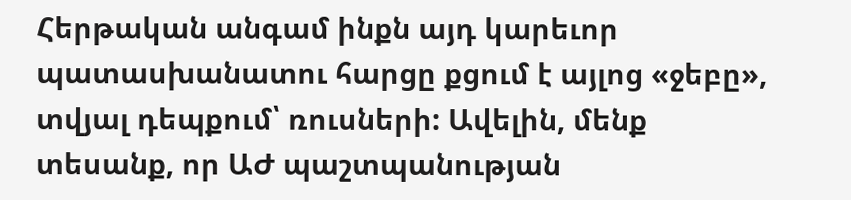Հերթական անգամ ինքն այդ կարեւոր պատասխանատու հարցը քցում է այլոց «ջեբը», տվյալ դեպքում՝ ռուսների: Ավելին, մենք տեսանք, որ ԱԺ պաշտպանության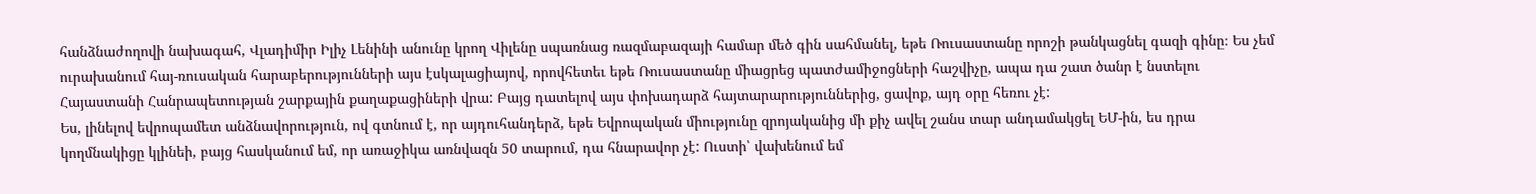հանձնաժողովի նախագահ, Վլադիմիր Իլիչ Լենինի անունը կրող Վիլենը սպառնաց ռազմաբազայի համար մեծ գին սահմանել, եթե Ռուսաստանը որոշի թանկացնել գազի գինը։ Ես չեմ ուրախանում հայ-ռուսական հարաբերությունների այս էսկալացիայով, որովհետեւ եթե Ռուսաստանը միացրեց պատժամիջոցների հաշվիչը, ապա դա շատ ծանր է նստելու Հայաստանի Հանրապետության շարքային քաղաքացիների վրա: Բայց դատելով այս փոխադարձ հայտարարություններից, ցավոք, այդ օրը հեռու չէ:
Ես, լինելով եվրոպամետ անձնավորություն, ով գտնում է, որ այդուհանդերձ, եթե Եվրոպական միությունը զրոյականից մի քիչ ավել շանս տար անդամակցել ԵՄ-ին, ես դրա կողմնակիցը կլինեի, բայց հասկանում եմ, որ առաջիկա առնվազն 50 տարում, դա հնարավոր չէ: Ուստի՝ վախենում եմ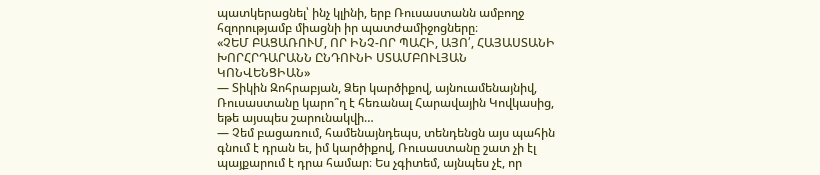պատկերացնել՝ ինչ կլինի, երբ Ռուսաստանն ամբողջ հզորությամբ միացնի իր պատժամիջոցները։
«ՉԵՄ ԲԱՑԱՌՈՒՄ, ՈՐ ԻՆՉ-ՈՐ ՊԱՀԻ, ԱՅՈ՛, ՀԱՅԱՍՏԱՆԻ ԽՈՐՀՐԴԱՐԱՆՆ ԸՆԴՈՒՆԻ ՍՏԱՄԲՈՒԼՅԱՆ ԿՈՆՎԵՆՑԻԱՆ»
— Տիկին Զոհրաբյան, Ձեր կարծիքով, այնուամենայնիվ, Ռուսաստանը կարո՞ղ է հեռանալ Հարավային Կովկասից, եթե այսպես շարունակվի…
— Չեմ բացառում, համենայնդեպս, տենդենցն այս պահին գնում է դրան եւ, իմ կարծիքով, Ռուսաստանը շատ չի էլ պայքարում է դրա համար։ Ես չգիտեմ, այնպես չէ, որ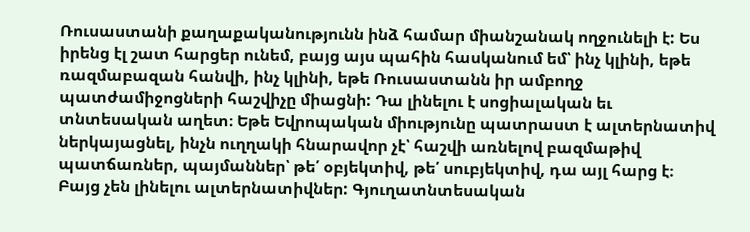Ռուսաստանի քաղաքականությունն ինձ համար միանշանակ ողջունելի է: Ես իրենց էլ շատ հարցեր ունեմ, բայց այս պահին հասկանում եմ՝ ինչ կլինի, եթե ռազմաբազան հանվի, ինչ կլինի, եթե Ռուսաստանն իր ամբողջ պատժամիջոցների հաշվիչը միացնի: Դա լինելու է սոցիալական եւ տնտեսական աղետ։ Եթե Եվրոպական միությունը պատրաստ է ալտերնատիվ ներկայացնել, ինչն ուղղակի հնարավոր չէ՝ հաշվի առնելով բազմաթիվ պատճառներ, պայմաններ՝ թե՛ օբյեկտիվ, թե՛ սուբյեկտիվ, դա այլ հարց է։ Բայց չեն լինելու ալտերնատիվներ: Գյուղատնտեսական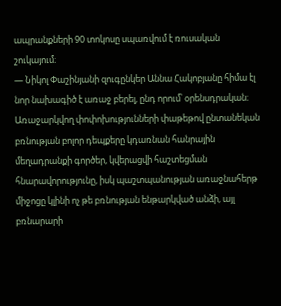ապրանքների 90 տոկոսը սպառվում է ռուսական շուկայում։
— Նիկոլ Փաշինյանի զուգընկեր Աննա Հակոբյանը հիմա էլ նոր նախագիծ է առաջ բերել, ընդ որում՝ օրենսդրական։ Առաջարկվող փոփոխությունների փաթեթով ընտանեկան բռնության բոլոր դեպքերը կդառնան հանրային մեղադրանքի գործեր, կվերացվի հաշտեցման հնարավորությունը, իսկ պաշտպանության առաջնահերթ միջոցը կլինի ոչ թե բռնության ենթարկված անձի, այլ բռնարարի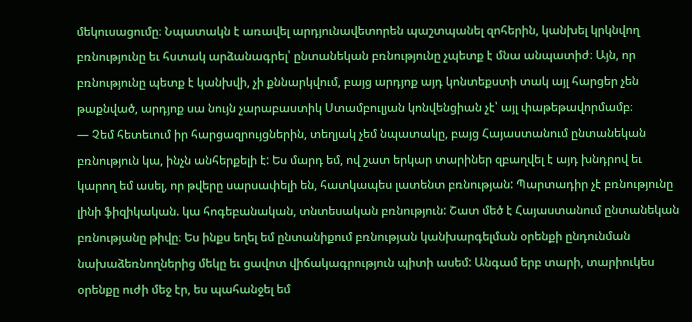մեկուսացումը։ Նպատակն է առավել արդյունավետորեն պաշտպանել զոհերին, կանխել կրկնվող բռնությունը եւ հստակ արձանագրել՝ ընտանեկան բռնությունը չպետք է մնա անպատիժ։ Այն, որ բռնությունը պետք է կանխվի, չի քննարկվում, բայց արդյոք այդ կոնտեքստի տակ այլ հարցեր չեն թաքնված, արդյոք սա նույն չարաբաստիկ Ստամբուլյան կոնվենցիան չէ՝ այլ փաթեթավորմամբ։
— Չեմ հետեւում իր հարցազրույցներին, տեղյակ չեմ նպատակը, բայց Հայաստանում ընտանեկան բռնություն կա, ինչն անհերքելի է: Ես մարդ եմ, ով շատ երկար տարիներ զբաղվել է այդ խնդրով եւ կարող եմ ասել, որ թվերը սարսափելի են, հատկապես լատենտ բռնության: Պարտադիր չէ բռնությունը լինի ֆիզիկական. կա հոգեբանական, տնտեսական բռնություն: Շատ մեծ է Հայաստանում ընտանեկան բռնությանը թիվը։ Ես ինքս եղել եմ ընտանիքում բռնության կանխարգելման օրենքի ընդունման նախաձեռնողներից մեկը եւ ցավոտ վիճակագրություն պիտի ասեմ: Անգամ երբ տարի, տարիուկես օրենքը ուժի մեջ էր, ես պահանջել եմ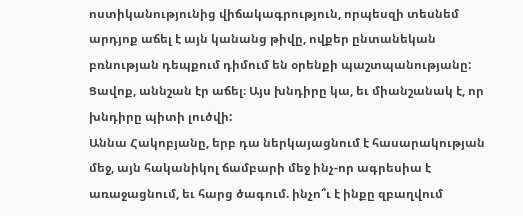ոստիկանությունից վիճակագրություն, որպեսզի տեսնեմ արդյոք աճել է այն կանանց թիվը, ովքեր ընտանեկան բռնության դեպքում դիմում են օրենքի պաշտպանությանը: Ցավոք, աննշան էր աճել։ Այս խնդիրը կա, եւ միանշանակ է, որ խնդիրը պիտի լուծվի:
Աննա Հակոբյանը, երբ դա ներկայացնում է հասարակության մեջ, այն հականիկոլ ճամբարի մեջ ինչ-որ ագրեսիա է առաջացնում, եւ հարց ծագում. ինչո՞ւ է ինքը զբաղվում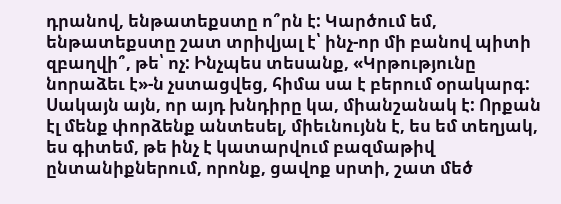դրանով, ենթատեքստը ո՞րն է: Կարծում եմ, ենթատեքստը շատ տրիվյալ է՝ ինչ-որ մի բանով պիտի զբաղվի՞, թե՝ ոչ: Ինչպես տեսանք, «Կրթությունը նորաձեւ է»-ն չստացվեց, հիմա սա է բերում օրակարգ: Սակայն այն, որ այդ խնդիրը կա, միանշանակ է: Որքան էլ մենք փորձենք անտեսել, միեւնույնն է, ես եմ տեղյակ, ես գիտեմ, թե ինչ է կատարվում բազմաթիվ ընտանիքներում, որոնք, ցավոք սրտի, շատ մեծ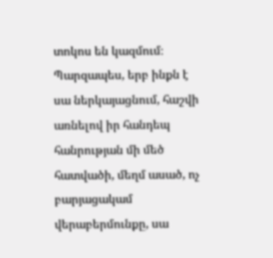տոկոս են կազմում։
Պարզապես, երբ ինքն է սա ներկայացնում, հաշվի առնելով իր հանդեպ հանրության մի մեծ հատվածի, մեղմ ասած, ոչ բարյացակամ վերաբերմունքը, սա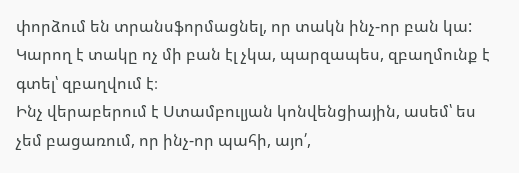փորձում են տրանսֆորմացնել, որ տակն ինչ-որ բան կա: Կարող է տակը ոչ մի բան էլ չկա, պարզապես, զբաղմունք է գտել՝ զբաղվում է։
Ինչ վերաբերում է Ստամբուլյան կոնվենցիային, ասեմ՝ ես չեմ բացառում, որ ինչ-որ պահի, այո՛,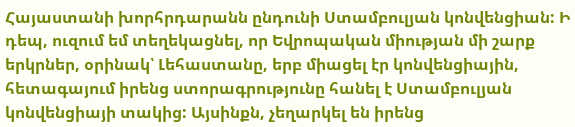Հայաստանի խորհրդարանն ընդունի Ստամբուլյան կոնվենցիան: Ի դեպ, ուզում եմ տեղեկացնել, որ Եվրոպական միության մի շարք երկրներ, օրինակ՝ Լեհաստանը, երբ միացել էր կոնվենցիային, հետագայում իրենց ստորագրությունը հանել է Ստամբուլյան կոնվենցիայի տակից: Այսինքն, չեղարկել են իրենց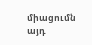միացումն այդ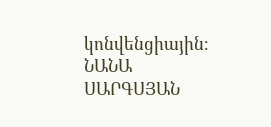կոնվենցիային։
ՆԱՆԱ ՍԱՐԳՍՅԱՆ